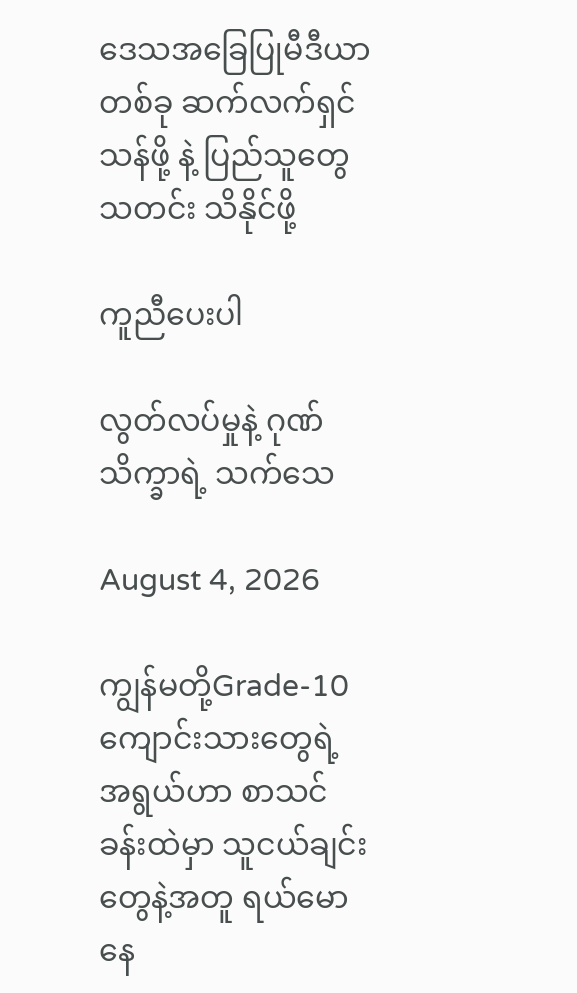ဒေသအခြေပြုမီဒီယာတစ်ခု ဆက်လက်ရှင်သန်ဖို့ နဲ့ ပြည်သူတွေ သတင်း သိနိုင်ဖို့

ကူညီပေးပါ

လွတ်လပ်မှုနဲ့ ဂုဏ်သိက္ခာရဲ့ သက်သေ

August 4, 2026

ကျွန်မတို့Grade-10ကျောင်းသားတွေရဲ့ အရွယ်ဟာ စာသင်ခန်းထဲမှာ သူငယ်ချင်းတွေနဲ့အတူ ရယ်မောနေ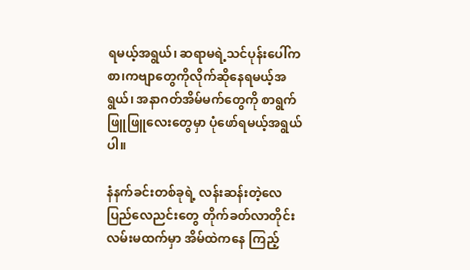ရမယ့်အရွယ်၊ ဆရာမရဲ့သင်ပုန်းပေါ်က စာ၊ကဗျာတွေကိုလိုက်ဆိုနေရမယ့်အရွယ်၊ အနာဂတ်အိမ်မက်တွေကို စာရွက်ဖြူဖြူလေးတွေမှာ ပုံဖော်ရမယ့်အရွယ်ပါ။

နံနက်ခင်းတစ်ခုရဲ့ လန်းဆန်းတဲ့လေပြည်လေညင်းတွေ တိုက်ခတ်လာတိုင်း လမ်းမထက်မှာ အိမ်ထဲကနေ ကြည့်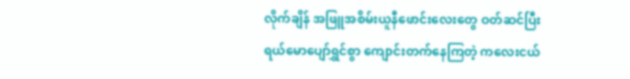လိုက်ချိန် အဖြူအစိမ်းယူနီဖောင်းလေးတွေ ဝတ်ဆင်ပြီး ရယ်မောပျော်ရွှင်စွာ ကျောင်းတက်နေကြတဲ့ ကလေးငယ်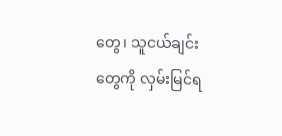တွေ၊ သူငယ်ချင်းတွေကို လှမ်းမြင်ရ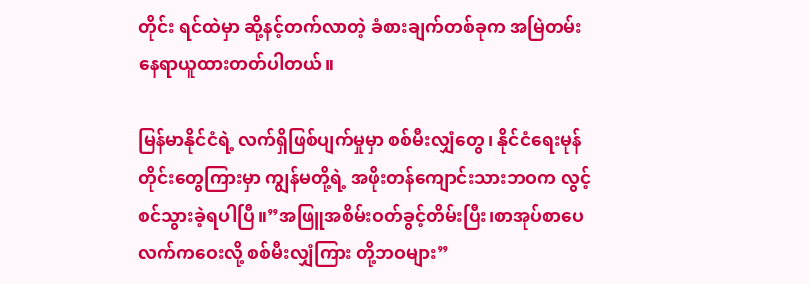တိုင်း ရင်ထဲမှာ ဆို့နင့်တက်လာတဲ့ ခံစားချက်တစ်ခုက အမြဲတမ်း နေရာယူထားတတ်ပါတယ်။

မြန်မာနိုင်ငံရဲ့ လက်ရှိဖြစ်ပျက်မှုမှာ စစ်မီးလျှံတွေ၊ နိုင်ငံရေးမုန်တိုင်းတွေကြားမှာ ကျွန်မတို့ရဲ့ အဖိုးတန်ကျောင်းသားဘဝက လွင့်စင်သွားခဲ့ရပါပြီ။”အဖြူအစိမ်းဝတ်ခွင့်တိမ်းပြီး၊စာအုပ်စာပေလက်ကဝေးလို့ စစ်မီးလျှံကြား တို့ဘဝများ”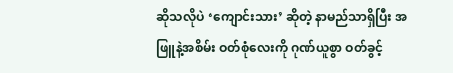ဆိုသလိုပဲ ‘ကျောင်းသား’ ဆိုတဲ့ နာမည်သာရှိပြီး အဖြူနဲ့အစိမ်း ဝတ်စုံလေးကို ဂုဏ်ယူစွာ ဝတ်ခွင့်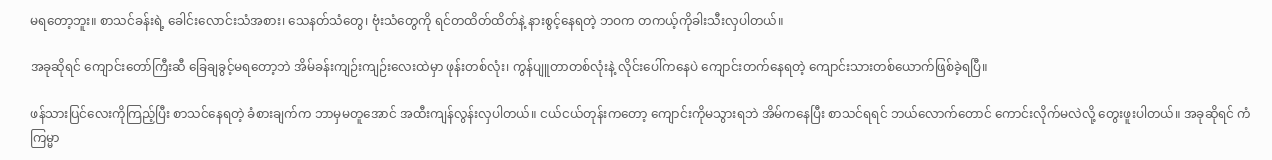မရတော့ဘူး။ စာသင်ခန်းရဲ့ ခေါင်းလောင်းသံအစား၊ သေနတ်သံတွေ၊ ဗုံးသံတွေကို ရင်တထိတ်ထိတ်နဲ့ နားစွင့်နေရတဲ့ ဘဝက တကယ့်ကိုခါးသီးလှပါတယ်။

အခုဆိုရင် ကျောင်းတော်ကြီးဆီ ခြေချခွင့်မရတော့ဘဲ အိမ်ခန်းကျဉ်းကျဉ်းလေးထဲမှာ ဖုန်းတစ်လုံး၊ ကွန်ပျူတာတစ်လုံးနဲ့ လိုင်းပေါ်ကနေပဲ ကျောင်းတက်နေရတဲ့ ကျောင်းသားတစ်ယောက်ဖြစ်ခဲ့ရပြီ။

ဖန်သားပြင်လေးကိုကြည့်ပြီး စာသင်နေရတဲ့ ခံစားချက်က ဘာမှမတူအောင် အထီးကျန်လွန်းလှပါတယ်။ ငယ်ငယ်တုန်းကတော့ ကျောင်းကိုမသွားရဘဲ အိမ်ကနေပြီး စာသင်ရရင် ဘယ်လောက်တောင် ကောင်းလိုက်မလဲလို့ တွေးဖူးပါတယ်။ အခုဆိုရင် ကံကြမ္မာ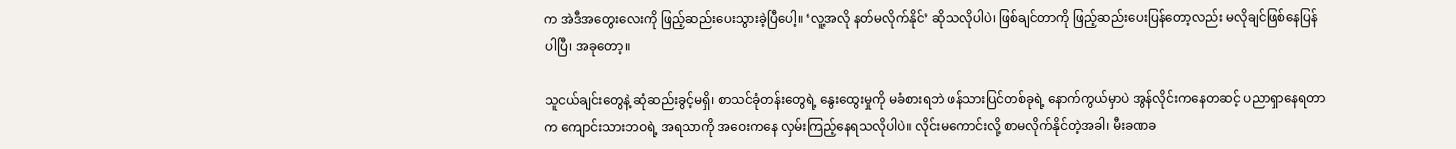က အဲဒီအတွေးလေးကို ဖြည့်ဆည်းပေးသွားခဲ့ပြီပေါ့။ ‘လူ့အလို နတ်မလိုက်နိုင်’ ဆိုသလိုပါပဲ၊ ဖြစ်ချင်တာကို ဖြည့်ဆည်းပေးပြန်တော့လည်း မလိုချင်ဖြစ်နေပြန်ပါပြီ၊ အခုတော့။

သူငယ်ချင်းတွေနဲ့ ဆုံဆည်းခွင့်မရှိ၊ စာသင်ခုံတန်းတွေရဲ့ နွေးထွေးမှုကို မခံစားရဘဲ ဖန်သားပြင်တစ်ခုရဲ့ နောက်ကွယ်မှာပဲ အွန်လိုင်းကနေတဆင့် ပညာရှာနေရတာက ကျောင်းသားဘဝရဲ့ အရသာကို အဝေးကနေ လှမ်းကြည့်နေရသလိုပါပဲ။ လိုင်းမကောင်းလို့ စာမလိုက်နိုင်တဲ့အခါ၊ မီးခဏခ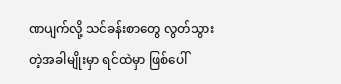ဏပျက်လို့ သင်ခန်းစာတွေ လွတ်သွားတဲ့အခါမျိုးမှာ ရင်ထဲမှာ ဖြစ်ပေါ်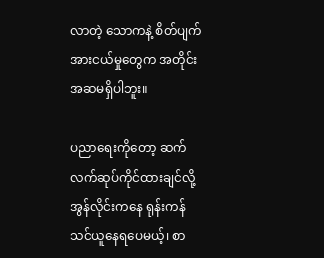လာတဲ့ သောကနဲ့ စိတ်ပျက်အားငယ်မှုတွေက အတိုင်းအဆမရှိပါဘူး။

ပညာရေးကိုတော့ ဆက်လက်ဆုပ်ကိုင်ထားချင်လို့ အွန်လိုင်းကနေ ရုန်းကန်သင်ယူနေရပေမယ့်၊ စာ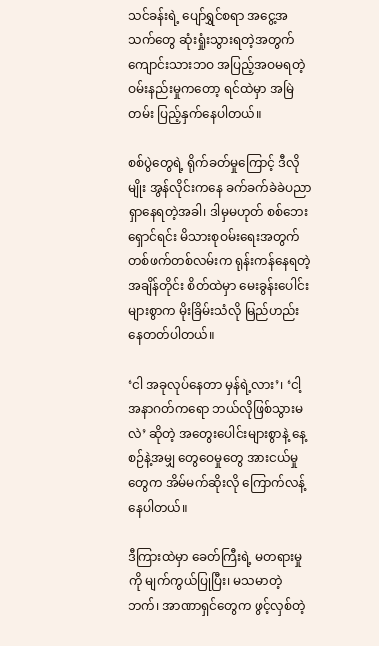သင်ခန်းရဲ့ ပျော်ရွှင်စရာ အငွေ့အသက်တွေ ဆုံးရှုံးသွားရတဲ့အတွက် ကျောင်းသားဘဝ အပြည့်အဝမရတဲ့ ဝမ်းနည်းမှုကတော့ ရင်ထဲမှာ အမြဲတမ်း ပြည့်နှက်နေပါတယ်။

စစ်ပွဲတွေရဲ့ ရိုက်ခတ်မှုကြောင့် ဒီလိုမျိုး အွန်လိုင်းကနေ ခက်ခက်ခဲခဲပညာရှာနေရတဲ့အခါ၊ ဒါမှမဟုတ် စစ်ဘေးရှောင်ရင်း မိသားစုဝမ်းရေးအတွက် တစ်ဖက်တစ်လမ်းက ရုန်းကန်နေရတဲ့အချိန်တိုင်း စိတ်ထဲမှာ မေးခွန်းပေါင်းများစွာက မိုးခြိမ်းသံလို မြည်ဟည်းနေတတ်ပါတယ်။

‘ငါ အခုလုပ်နေတာ မှန်ရဲ့လား’၊ ‘ငါ့အနာဂတ်ကရော ဘယ်လိုဖြစ်သွားမလဲ’ ဆိုတဲ့ အတွေးပေါင်းများစွာနဲ့ နေ့စဉ်နဲ့အမျှ တွေဝေမှုတွေ အားငယ်မှုတွေက အိမ်မက်ဆိုးလို ကြောက်လန့်နေပါတယ်။

ဒီကြားထဲမှာ ခေတ်ကြီးရဲ့ မတရားမှုကို မျက်ကွယ်ပြုပြီး၊ မသမာတဲ့ဘက်၊ အာဏာရှင်တွေက ဖွင့်လှစ်တဲ့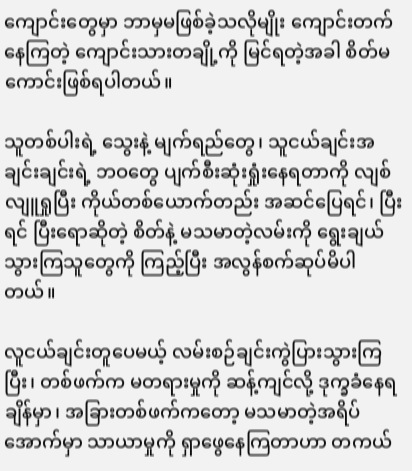ကျောင်းတွေမှာ ဘာမှမဖြစ်ခဲ့သလိုမျိုး ကျောင်းတက်နေကြတဲ့ ကျောင်းသားတချို့ကို မြင်ရတဲ့အခါ စိတ်မကောင်းဖြစ်ရပါတယ်။

သူတစ်ပါးရဲ့ သွေးနဲ့ မျက်ရည်တွေ၊ သူငယ်ချင်းအချင်းချင်းရဲ့ ဘဝတွေ ပျက်စီးဆုံးရှုံးနေရတာကို လျစ်လျူရှုပြီး ကိုယ်တစ်ယောက်တည်း အဆင်ပြေရင်၊ ပြီးရင် ပြီးရောဆိုတဲ့ စိတ်နဲ့ မသမာတဲ့လမ်းကို ရွေးချယ်သွားကြသူတွေကို ကြည့်ပြီး အလွန်စက်ဆုပ်မိပါတယ်။

လူငယ်ချင်းတူပေမယ့် လမ်းစဉ်ချင်းကွဲပြားသွားကြပြီး၊ တစ်ဖက်က မတရားမှုကို ဆန့်ကျင်လို့ ဒုက္ခခံနေရချိန်မှာ၊ အခြားတစ်ဖက်ကတော့ မသမာတဲ့အရိပ်အောက်မှာ သာယာမှုကို ရှာဖွေနေကြတာဟာ တကယ်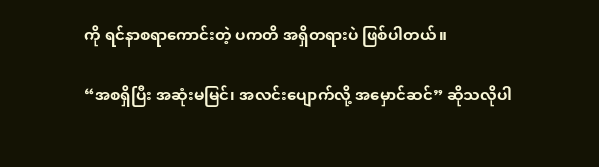ကို ရင်နာစရာကောင်းတဲ့ ပကတိ အရှိတရားပဲ ဖြစ်ပါတယ်။

“အစရှိပြီး အဆုံးမမြင်၊ အလင်းပျောက်လို့ အမှောင်ဆင်” ဆိုသလိုပါ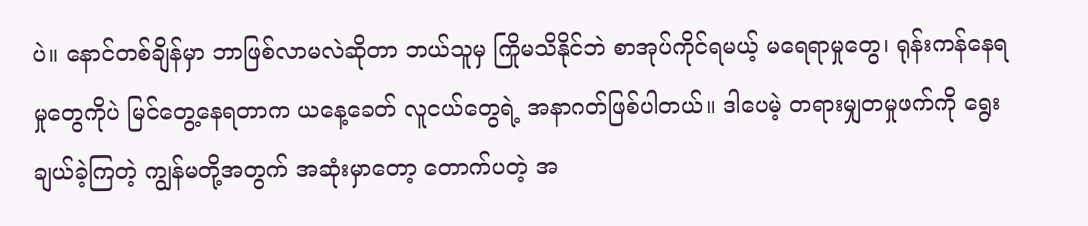ပဲ။ နောင်တစ်ချိန်မှာ ဘာဖြစ်လာမလဲဆိုတာ ဘယ်သူမှ ကြိုမသိနိုင်ဘဲ စာအုပ်ကိုင်ရမယ့် မရေရာမှုတွေ၊ ရုန်းကန်နေရမှုတွေကိုပဲ မြင်တွေ့နေရတာက ယနေ့ခေတ် လူငယ်တွေရဲ့ အနာဂတ်ဖြစ်ပါတယ်။ ဒါပေမဲ့ တရားမျှတမှုဖက်ကို ရွေးချယ်ခဲ့ကြတဲ့ ကျွန်မတို့အတွက် အဆုံးမှာတော့ တောက်ပတဲ့ အ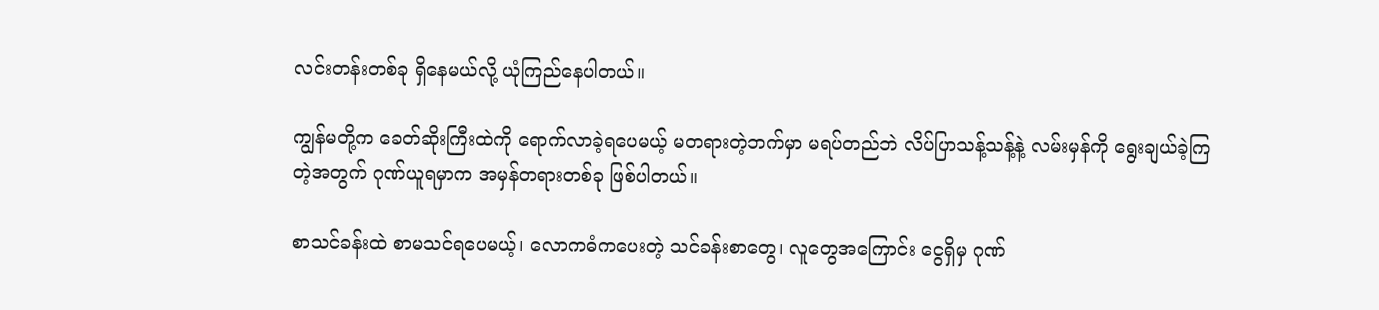လင်းတန်းတစ်ခု ရှိနေမယ်လို့ ယုံကြည်နေပါတယ်။

ကျွန်မတို့က ခေတ်ဆိုးကြီးထဲကို ရောက်လာခဲ့ရပေမယ့် မတရားတဲ့ဘက်မှာ မရပ်တည်ဘဲ လိပ်ပြာသန့်သန့်နဲ့ လမ်းမှန်ကို ရွေးချယ်ခဲ့ကြတဲ့အတွက် ဂုဏ်ယူရမှာက အမှန်တရားတစ်ခု ဖြစ်ပါတယ်။

စာသင်ခန်းထဲ စာမသင်ရပေမယ့်၊ လောကဓံကပေးတဲ့ သင်ခန်းစာတွေ၊ လူတွေအကြောင်း ငွေရှိမှ ဂုဏ်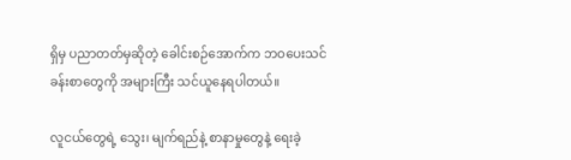ရှိမှ ပညာတတ်မှဆိုတဲ့ ခေါင်းစဉ်အောက်က ဘဝပေးသင်ခန်းစာတွေကို အများကြီး သင်ယူနေရပါတယ်။

လူငယ်တွေရဲ့ သွေး၊ မျက်ရည်နဲ့ စာနာမှုတွေနဲ့ ရေးခဲ့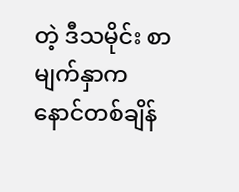တဲ့ ဒီသမိုင်း စာမျက်နှာက နောင်တစ်ချိန်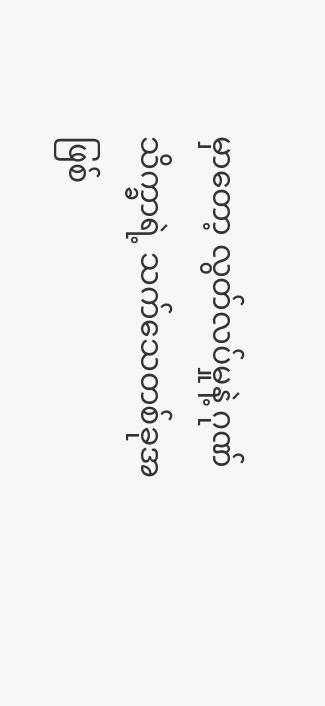မှာတော့ လွတ်လပ်မှုနဲ့ ဂုဏ်သိက္ခာရဲ့ သက်သေတစ်ခုအဖြစ်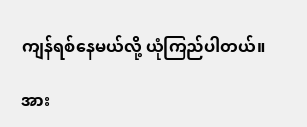ကျန်ရစ်နေမယ်လို့ ယုံကြည်ပါတယ်။

အား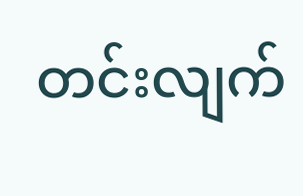တင်းလျက်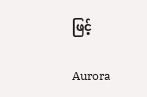ဖြင့်

Aurora